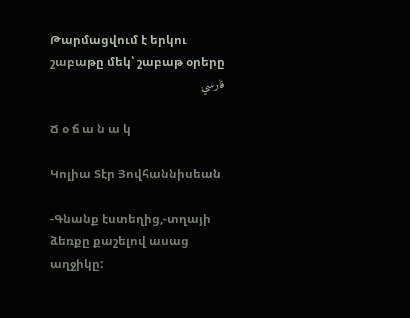Թարմացվում է երկու շաբաթը մեկ՝ շաբաթ օրերը
فارسي

Ճ օ ճ ա ն ա կ

Կոլիա Տէր Յովհաննիսեան

-Գնանք էստեղից,-տղայի ձեռքը քաշելով ասաց աղջիկը: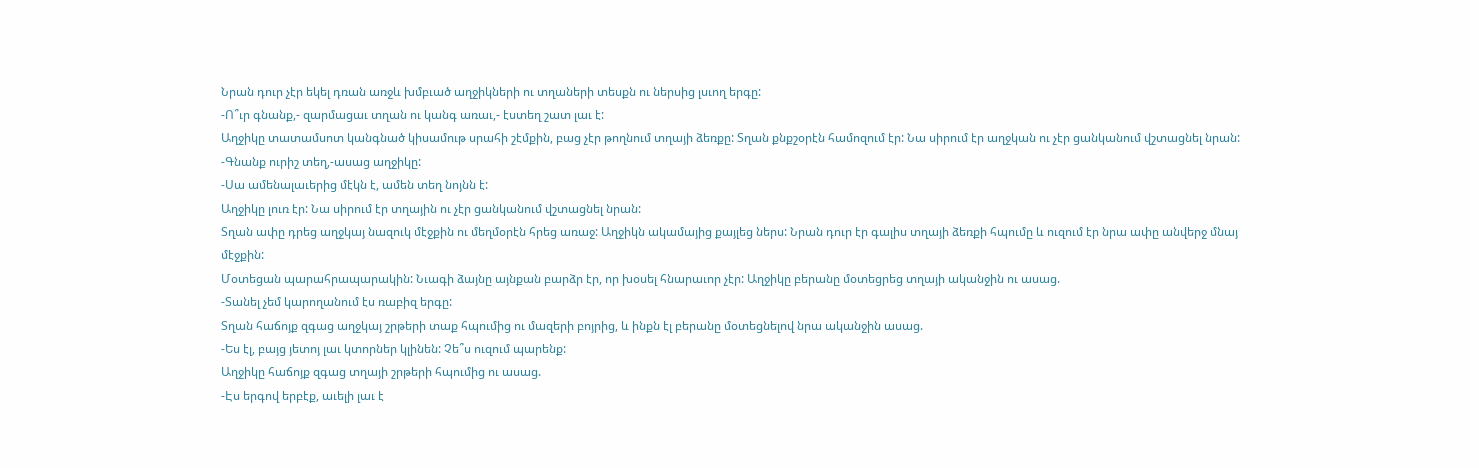Նրան դուր չէր եկել դռան առջև խմբւած աղջիկների ու տղաների տեսքն ու ներսից լսւող երգը:
-Ո՞ւր գնանք,- զարմացաւ տղան ու կանգ առաւ,- էստեղ շատ լաւ է:
Աղջիկը տատամսոտ կանգնած կիսամութ սրահի շէմքին, բաց չէր թողնում տղայի ձեռքը: Տղան քնքշօրէն համոզում էր: Նա սիրում էր աղջկան ու չէր ցանկանում վշտացնել նրան:
-Գնանք ուրիշ տեղ,-ասաց աղջիկը:
-Սա ամենալաւերից մէկն է, ամեն տեղ նոյնն է:
Աղջիկը լուռ էր: Նա սիրում էր տղային ու չէր ցանկանում վշտացնել նրան:
Տղան ափը դրեց աղջկայ նազուկ մէջքին ու մեղմօրէն հրեց առաջ: Աղջիկն ակամայից քայլեց ներս: Նրան դուր էր գալիս տղայի ձեռքի հպումը և ուզում էր նրա ափը անվերջ մնայ մէջքին:
Մօտեցան պարահրապարակին: Նւագի ձայնը այնքան բարձր էր, որ խօսել հնարաւոր չէր: Աղջիկը բերանը մօտեցրեց տղայի ականջին ու ասաց.
-Տանել չեմ կարողանում էս ռաբիզ երգը:
Տղան հաճոյք զգաց աղջկայ շրթերի տաք հպումից ու մազերի բոյրից, և ինքն էլ բերանը մօտեցնելով նրա ականջին ասաց.
-Ես էլ, բայց յետոյ լաւ կտորներ կլինեն: Չե՞ս ուզում պարենք:
Աղջիկը հաճոյք զգաց տղայի շրթերի հպումից ու ասաց.
-Էս երգով երբէք, աւելի լաւ է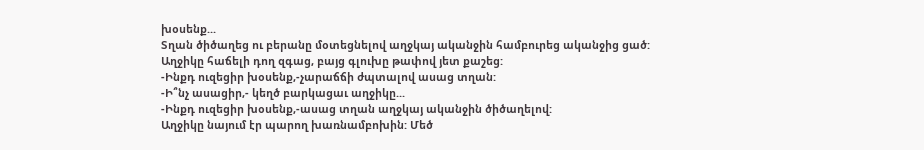խօսենք...
Տղան ծիծաղեց ու բերանը մօտեցնելով աղջկայ ականջին համբուրեց ականջից ցած:
Աղջիկը հաճելի դող զգաց, բայց գլուխը թափով յետ քաշեց:
-Ինքդ ուզեցիր խօսենք,-չարաճճի ժպտալով ասաց տղան:
-Ի՞նչ ասացիր,- կեղծ բարկացաւ աղջիկը...
-Ինքդ ուզեցիր խօսենք,-ասաց տղան աղջկայ ականջին ծիծաղելով:
Աղջիկը նայում էր պարող խառնամբոխին: Մեծ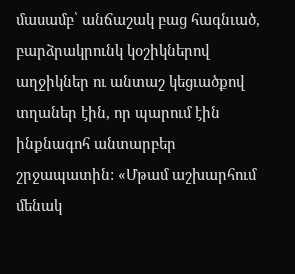մասամբ՝ անճաշակ բաց հագնւած, բարձրակրունկ կօշիկներով աղջիկներ ու անտաշ կեցւածքով տղաներ էին, որ պարում էին ինքնագոհ անտարբեր շրջապատին: «Մթամ աշխարհում մենակ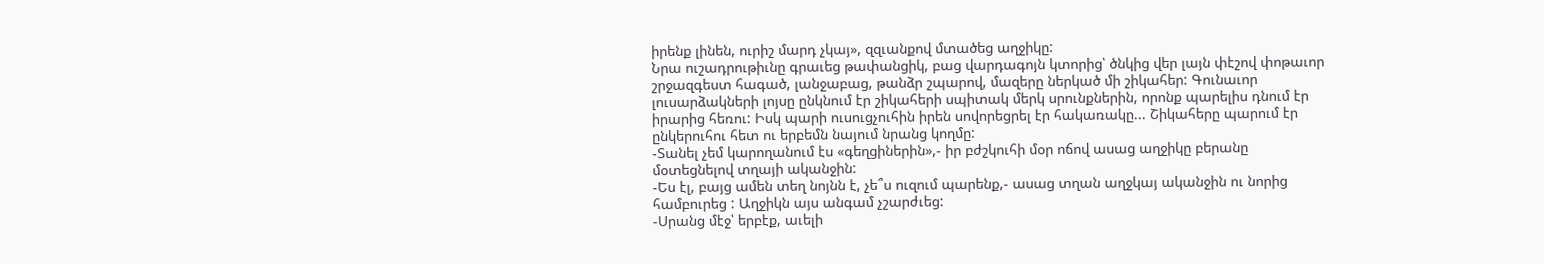իրենք լինեն, ուրիշ մարդ չկայ», զզւանքով մտածեց աղջիկը:
Նրա ուշադրութիւնը գրաւեց թափանցիկ, բաց վարդագոյն կտորից՝ ծնկից վեր լայն փէշով փոթաւոր շրջազգեստ հագած, լանջաբաց, թանձր շպարով, մազերը ներկած մի շիկահեր: Գունաւոր լուսարձակների լոյսը ընկնում էր շիկահերի սպիտակ մերկ սրունքներին, որոնք պարելիս դնում էր իրարից հեռու: Իսկ պարի ուսուցչուհին իրեն սովորեցրել էր հակառակը... Շիկահերը պարում էր ընկերուհու հետ ու երբեմն նայում նրանց կողմը:
-Տանել չեմ կարողանում էս «գեղցիներին»,- իր բժշկուհի մօր ոճով ասաց աղջիկը բերանը մօտեցնելով տղայի ականջին:
-Ես էլ, բայց ամեն տեղ նոյնն է, չե՞ս ուզում պարենք,- ասաց տղան աղջկայ ականջին ու նորից համբուրեց : Աղջիկն այս անգամ չշարժւեց:
-Սրանց մէջ՝ երբէք, աւելի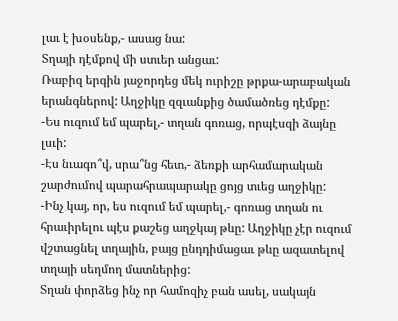լաւ է խօսենք,- ասաց նա:
Տղայի դէմքով մի ստւեր անցաւ:
Ռաբիզ երգին յաջորդեց մեկ ուրիշը թրքա-արաբական երանգներով: Աղջիկը զզւանքից ծամածռեց դէմքը:
-Ես ուզում եմ պարել,- տղան գոռաց, որպէսզի ձայնը լսւի:
-Էս նւագո՞վ, սրա՞նց հետ,- ձեռքի արհամարական շարժումով պարահրապարակը ցոյց տւեց աղջիկը:
-Ինչ կայ, որ, ես ուզում եմ պարել,- գոռաց տղան ու հրաւիրելու պէս քաշեց աղջկայ թևը: Աղջիկը չէր ուզում վշտացնել տղային, բայց ընդդիմացաւ թևը ազատելով տղայի սեղմող մատներից:
Տղան փորձեց ինչ որ համոզիչ բան ասել, սակայն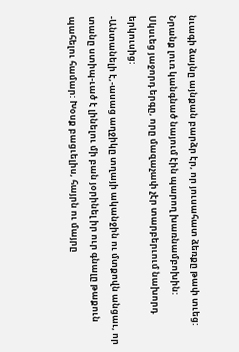նւագի ձայնը այնքան բարձր էր, որ յուսահատ ձեռքը թափ տւեց:
Նրանք լուռ կանգնած նայում էին պարող խառնամբոխին:
Սկսւեց յաջորդ երգը, որը մազաչափ չէր տարբերւում նախորդ երկուսից:
-Անտանելի է,-ասաց աղջիկը տղայի ականջին ու մտքովն անցաւ, որ տանը ստիպ-ւած է լինելու մի բան յօրինել իր ուր գնալը թաքուն պահելու համար: Խօսք բացւելիս, հայրն ու մայրը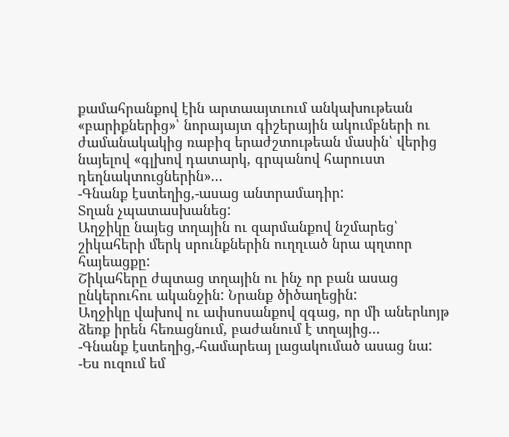քամահրանքով էին արտաայտւում անկախութեան «բարիքներից»՝ նորայայտ գիշերային ակումբների ու ժամանակակից ռաբիզ երաժշտութեան մասին՝ վերից նայելով «գլխով դատարկ, գրպանով հարուստ դեղնակտուցներին»...
-Գնանք էստեղից,-ասաց անտրամադիր:
Տղան չպատասխանեց:
Աղջիկը նայեց տղային ու զարմանքով նշմարեց՝ շիկահերի մերկ սրունքներին ուղղւած նրա պղտոր հայեացքը:
Շիկահերը ժպտաց տղային ու ինչ որ բան ասաց ընկերուհու ականջին: Նրանք ծիծաղեցին:
Աղջիկը վախով ու ափսոսանքով զգաց, որ մի աներևոյթ ձեռք իրեն հեռացնում, բաժանում է տղայից...
-Գնանք էստեղից,-համարեայ լացակումած ասաց նա:
-Ես ուզում եմ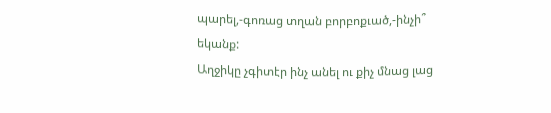պարել,-գոռաց տղան բորբոքւած,-ինչի՞ եկանք:
Աղջիկը չգիտէր ինչ անել ու քիչ մնաց լաց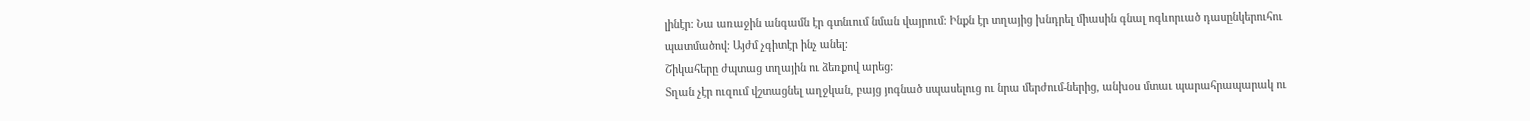լինէր: Նա առաջին անգամն էր գտնւում նման վայրում: Ինքն էր տղայից խնդրել միասին գնալ ոգևորւած դասընկերուհու պատմածով: Այժմ չգիտէր ինչ անել:
Շիկահերը ժպտաց տղային ու ձեռքով արեց:
Տղան չէր ուզում վշտացնել աղջկան, բայց յոգնած սպասելուց ու նրա մերժում-ներից, անխօս մտաւ պարահրապարակ ու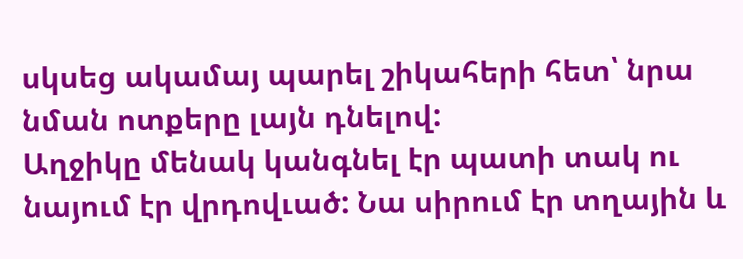սկսեց ակամայ պարել շիկահերի հետ՝ նրա նման ոտքերը լայն դնելով:
Աղջիկը մենակ կանգնել էր պատի տակ ու նայում էր վրդովւած: Նա սիրում էր տղային և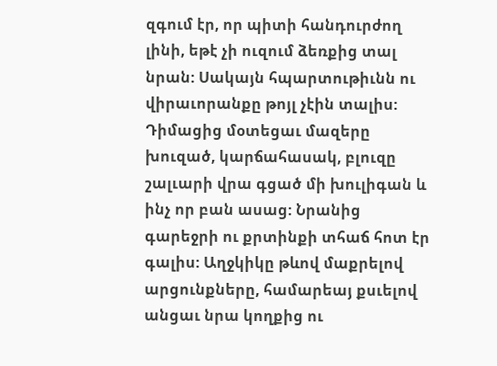զգում էր, որ պիտի հանդուրժող լինի, եթէ չի ուզում ձեռքից տալ նրան: Սակայն հպարտութիւնն ու վիրաւորանքը թոյլ չէին տալիս:
Դիմացից մօտեցաւ մազերը խուզած, կարճահասակ, բլուզը շալւարի վրա գցած մի խուլիգան և ինչ որ բան ասաց: Նրանից գարեջրի ու քրտինքի տհաճ հոտ էր գալիս: Աղջկիկը թևով մաքրելով արցունքները, համարեայ քսւելով անցաւ նրա կողքից ու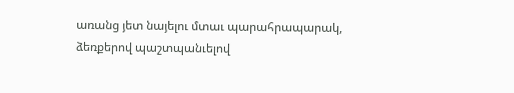առանց յետ նայելու մտաւ պարահրապարակ, ձեռքերով պաշտպանւելով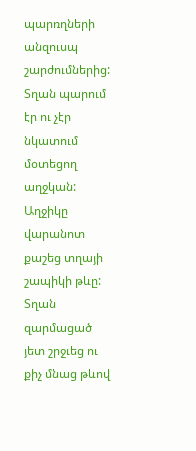պարռղների անզուսպ շարժումներից:
Տղան պարում էր ու չէր նկատում մօտեցող աղջկան:
Աղջիկը վարանոտ քաշեց տղայի շապիկի թևը: Տղան զարմացած յետ շրջւեց ու քիչ մնաց թևով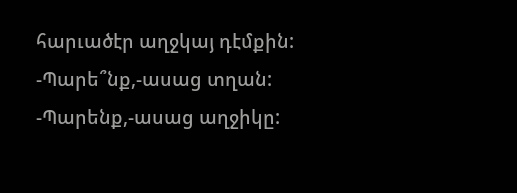հարւածէր աղջկայ դէմքին:
-Պարե՞նք,-ասաց տղան:
-Պարենք,-ասաց աղջիկը: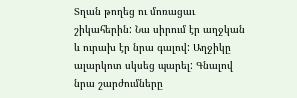Տղան թողեց ու մոռացաւ շիկահերին: Նա սիրում էր աղջկան և ուրախ էր նրա գալով: Աղջիկը ալարկոտ սկսեց պարել: Գնալով նրա շարժումները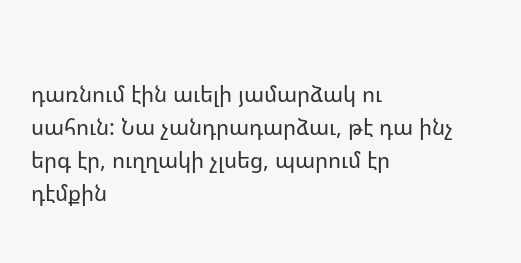դառնում էին աւելի յամարձակ ու սահուն: Նա չանդրադարձաւ, թէ դա ինչ երգ էր, ուղղակի չլսեց, պարում էր դէմքին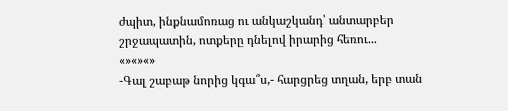ժպիտ, ինքնամոռաց ու անկաշկանդ՝ անտարբեր շրջապատին, ոտքերը դնելով իրարից հեռու...
«»«»«»
-Գալ շաբաթ նորից կգա՞ս,- հարցրեց տղան, երբ տան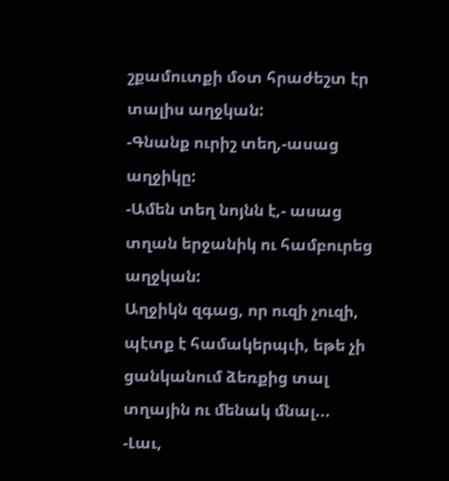շքամուտքի մօտ հրաժեշտ էր տալիս աղջկան:
-Գնանք ուրիշ տեղ,-ասաց աղջիկը:
-Ամեն տեղ նոյնն է,- ասաց տղան երջանիկ ու համբուրեց աղջկան:
Աղջիկն զգաց, որ ուզի չուզի, պէտք է համակերպւի, եթե չի ցանկանում ձեռքից տալ տղային ու մենակ մնալ...
-Լաւ,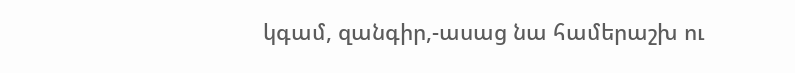կգամ, զանգիր,-ասաց նա համերաշխ ու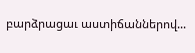բարձրացաւ աստիճաններով...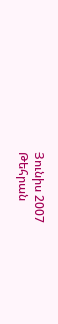Յունիս 2007
Թեհրան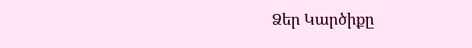Ձեր Կարծիքը